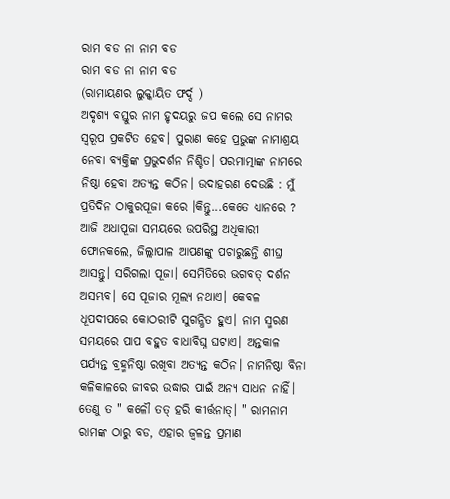ରାମ ବଡ ନା ନାମ ବଡ
ରାମ ବଡ ନା ନାମ ବଡ
(ରାମାୟଣର ଲୁକ୍କାୟିତ ଫର୍ଦ୍ଦ )
ଅଦୃଶ୍ଯ ବସ୍ତୁର ନାମ ହୃଦୟରୁ ଜପ କଲେ ସେ ନାମର ସ୍ୱରୂପ ପ୍ରକଟିତ ହେବ। ପୁରାଣ କହେ ପ୍ରଭୁଙ୍କ ନାମାଶ୍ରୟ ନେବା ବ୍ୟକ୍ତିଙ୍କ ପ୍ରଭୁଦର୍ଶନ ନିଶ୍ଚିତ। ପରମାତ୍ମାଙ୍କ ନାମରେ ନିଷ୍ଠା ହେବା ଅତ୍ୟନ୍ତ କଠିନ। ଉଦାହରଣ ଦେଉଛି : ମୁଁ ପ୍ରତିଦିନ ଠାକୁରପୂଜା କରେ ।କିନ୍ତୁ...କେତେ ଧ୍ୟାନରେ ? ଆଜି ଅଧାପୂଜା ସମୟରେ ଉପରିସ୍ଥ ଅଧିକାରୀ ଫୋନକଲେ, ଜିଲ୍ଲାପାଳ ଆପଣଙ୍କୁ ପଚାରୁଛନ୍ତି ଶୀଘ୍ର ଆସନ୍ତୁ। ସରିଗଲା ପୂଜା। ସେମିତିରେ ଭଗବତ୍ ଦର୍ଶନ ଅସମ୍ଭବ। ସେ ପୂଜାର ମୂଲ୍ଯ ନଥାଏ। କେବଳ ଧୂପଦୀପରେ କୋଠରୀଟି ସୁଗନ୍ଧିତ ହୁଏ। ନାମ ସ୍ମରଣ ସମୟରେ ପାପ ବହୁତ ବାଧାବିଘ୍ନ ଘଟାଏ। ଅନ୍ତକାଳ ପର୍ଯ୍ୟନ୍ତ ବ୍ରହ୍ମନିଷ୍ଠା ରଖିବା ଅତ୍ୟନ୍ତ କଠିନ। ନାମନିଷ୍ଠା ବିନା କଳିକାଳରେ ଜୀବର ଉଦ୍ଧାର ପାଇଁ ଅନ୍ୟ ସାଧନ ନାହିଁ। ତେଣୁ ତ " କଳୌ ତତ୍ ହରି କୀର୍ତ୍ତନାତ୍। " ରାମନାମ ରାମଙ୍କ ଠାରୁ ବଡ, ଏହାର ଜ୍ୱଳନ୍ତ ପ୍ରମାଣ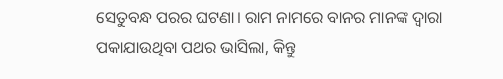ସେତୁବନ୍ଧ ପରର ଘଟଣା। ରାମ ନାମରେ ବାନର ମାନଙ୍କ ଦ୍ୱାରା ପକାଯାଉଥିବା ପଥର ଭାସିଲା, କିନ୍ତୁ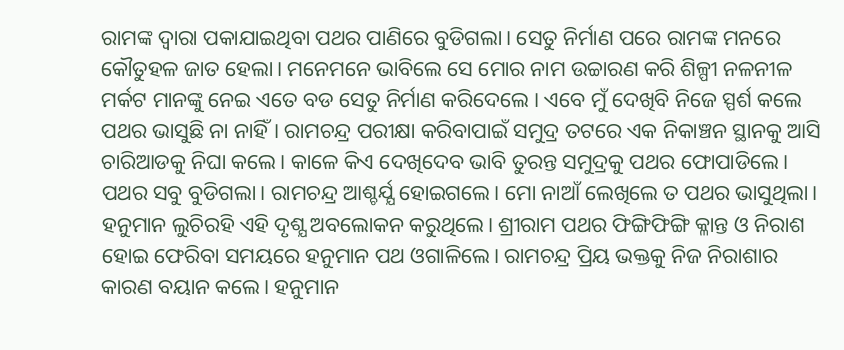ରାମଙ୍କ ଦ୍ୱାରା ପକାଯାଇଥିବା ପଥର ପାଣିରେ ବୁଡିଗଲା। ସେତୁ ନିର୍ମାଣ ପରେ ରାମଙ୍କ ମନରେ କୌତୁହଳ ଜାତ ହେଲା। ମନେମନେ ଭାବିଲେ ସେ ମୋର ନାମ ଉଚ୍ଚାରଣ କରି ଶିଳ୍ପୀ ନଳନୀଳ ମର୍କଟ ମାନଙ୍କୁ ନେଇ ଏତେ ବଡ ସେତୁ ନିର୍ମାଣ କରିଦେଲେ । ଏବେ ମୁଁ ଦେଖିବି ନିଜେ ସ୍ପର୍ଶ କଲେ ପଥର ଭାସୁଛି ନା ନାହିଁ। ରାମଚନ୍ଦ୍ର ପରୀକ୍ଷା କରିବାପାଇଁ ସମୁଦ୍ର ତଟରେ ଏକ ନିକାଞ୍ଚନ ସ୍ଥାନକୁ ଆସି ଚାରିଆଡକୁ ନିଘା କଲେ। କାଳେ କିଏ ଦେଖିଦେବ ଭାବି ତୁରନ୍ତ ସମୁଦ୍ରକୁ ପଥର ଫୋପାଡିଲେ। ପଥର ସବୁ ବୁଡିଗଲା। ରାମଚନ୍ଦ୍ର ଆଶ୍ଚର୍ଯ୍ଯ ହୋଇଗଲେ। ମୋ ନାଆଁ ଲେଖିଲେ ତ ପଥର ଭାସୁଥିଲା। ହନୁମାନ ଲୁଚିରହି ଏହି ଦୃଶ୍ଯ ଅବଲୋକନ କରୁଥିଲେ। ଶ୍ରୀରାମ ପଥର ଫିଙ୍ଗିଫିଙ୍ଗି କ୍ଳାନ୍ତ ଓ ନିରାଶ ହୋଇ ଫେରିବା ସମୟରେ ହନୁମାନ ପଥ ଓଗାଳିଲେ। ରାମଚନ୍ଦ୍ର ପ୍ରିୟ ଭକ୍ତକୁ ନିଜ ନିରାଶାର କାରଣ ବୟାନ କଲେ। ହନୁମାନ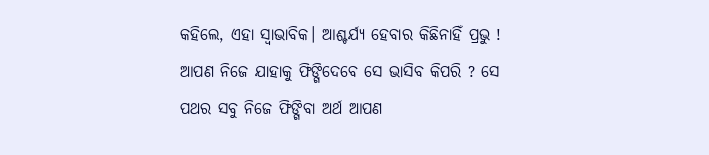କହିଲେ, ଏହା ସ୍ୱାଭାବିକ। ଆଶ୍ଚର୍ଯ୍ଯ ହେବାର କିଛିନାହିଁ ପ୍ରଭୁ ! ଆପଣ ନିଜେ ଯାହାକୁ ଫିଙ୍ଗିଦେବେ ସେ ଭାସିବ କିପରି ? ସେ ପଥର ସବୁ ନିଜେ ଫିଙ୍ଗିବା ଅର୍ଥ ଆପଣ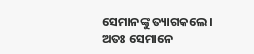ସେମାନଙ୍କୁ ତ୍ୟାଗକଲେ। ଅତଃ ସେମାନେ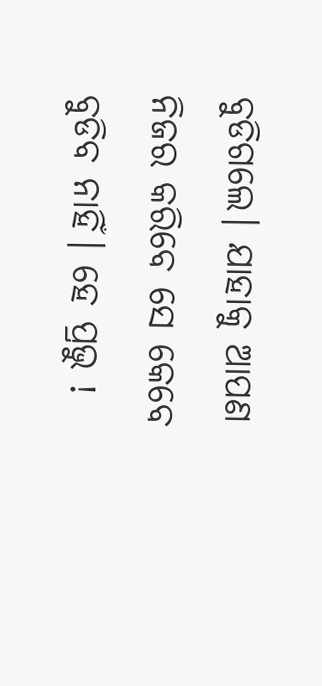ବୁଡିଗଲେ। ଯାହାକୁ ଆପଣ ନିଜର କରିବେ ସେ କେବେ ବୁଡିବ ନାହିଁ। ହେ ପ୍ରଭୁ !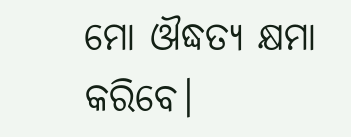ମୋ ଔଦ୍ଧତ୍ୟ କ୍ଷମା କରିବେ।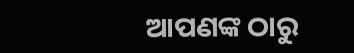ଆପଣଙ୍କ ଠାରୁ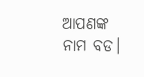ଆପଣଙ୍କ ନାମ ବଡ।